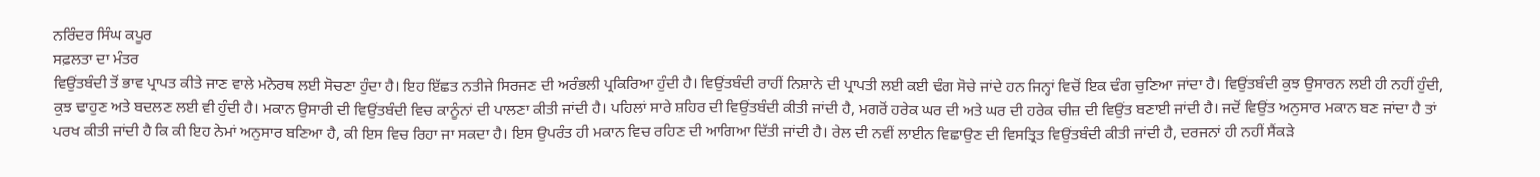ਨਰਿੰਦਰ ਸਿੰਘ ਕਪੂਰ
ਸਫ਼ਲਤਾ ਦਾ ਮੰਤਰ
ਵਿਉਂਤਬੰਦੀ ਤੋਂ ਭਾਵ ਪ੍ਰਾਪਤ ਕੀਤੇ ਜਾਣ ਵਾਲੇ ਮਨੋਰਥ ਲਈ ਸੋਚਣਾ ਹੁੰਦਾ ਹੈ। ਇਹ ਇੱਛਤ ਨਤੀਜੇ ਸਿਰਜਣ ਦੀ ਅਰੰਭਲੀ ਪ੍ਰਕਿਰਿਆ ਹੁੰਦੀ ਹੈ। ਵਿਉਂਤਬੰਦੀ ਰਾਹੀਂ ਨਿਸ਼ਾਨੇ ਦੀ ਪ੍ਰਾਪਤੀ ਲਈ ਕਈ ਢੰਗ ਸੋਚੇ ਜਾਂਦੇ ਹਨ ਜਿਨ੍ਹਾਂ ਵਿਚੋਂ ਇਕ ਢੰਗ ਚੁਣਿਆ ਜਾਂਦਾ ਹੈ। ਵਿਉਂਤਬੰਦੀ ਕੁਝ ਉਸਾਰਨ ਲਈ ਹੀ ਨਹੀਂ ਹੁੰਦੀ, ਕੁਝ ਢਾਹੁਣ ਅਤੇ ਬਦਲਣ ਲਈ ਵੀ ਹੁੰਦੀ ਹੈ। ਮਕਾਨ ਉਸਾਰੀ ਦੀ ਵਿਉਂਤਬੰਦੀ ਵਿਚ ਕਾਨੂੰਨਾਂ ਦੀ ਪਾਲਣਾ ਕੀਤੀ ਜਾਂਦੀ ਹੈ। ਪਹਿਲਾਂ ਸਾਰੇ ਸ਼ਹਿਰ ਦੀ ਵਿਉਂਤਬੰਦੀ ਕੀਤੀ ਜਾਂਦੀ ਹੈ, ਮਗਰੋਂ ਹਰੇਕ ਘਰ ਦੀ ਅਤੇ ਘਰ ਦੀ ਹਰੇਕ ਚੀਜ਼ ਦੀ ਵਿਉਂਤ ਬਣਾਈ ਜਾਂਦੀ ਹੈ। ਜਦੋਂ ਵਿਉਂਤ ਅਨੁਸਾਰ ਮਕਾਨ ਬਣ ਜਾਂਦਾ ਹੈ ਤਾਂ ਪਰਖ ਕੀਤੀ ਜਾਂਦੀ ਹੈ ਕਿ ਕੀ ਇਹ ਨੇਮਾਂ ਅਨੁਸਾਰ ਬਣਿਆ ਹੈ, ਕੀ ਇਸ ਵਿਚ ਰਿਹਾ ਜਾ ਸਕਦਾ ਹੈ। ਇਸ ਉਪਰੰਤ ਹੀ ਮਕਾਨ ਵਿਚ ਰਹਿਣ ਦੀ ਆਗਿਆ ਦਿੱਤੀ ਜਾਂਦੀ ਹੈ। ਰੇਲ ਦੀ ਨਵੀਂ ਲਾਈਨ ਵਿਛਾਉਣ ਦੀ ਵਿਸਤ੍ਰਿਤ ਵਿਉਂਤਬੰਦੀ ਕੀਤੀ ਜਾਂਦੀ ਹੈ, ਦਰਜਨਾਂ ਹੀ ਨਹੀਂ ਸੈਂਕੜੇ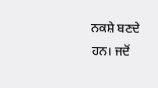ਨਕਸ਼ੇ ਬਣਦੇ ਹਨ। ਜਦੋਂ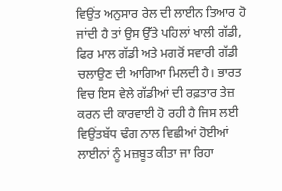ਵਿਉਂਤ ਅਨੁਸਾਰ ਰੇਲ ਦੀ ਲਾਈਨ ਤਿਆਰ ਹੋ ਜਾਂਦੀ ਹੈ ਤਾਂ ਉਸ ਉੱਤੇ ਪਹਿਲਾਂ ਖਾਲੀ ਗੱਡੀ, ਫਿਰ ਮਾਲ ਗੱਡੀ ਅਤੇ ਮਗਰੋਂ ਸਵਾਰੀ ਗੱਡੀ ਚਲਾਉਣ ਦੀ ਆਗਿਆ ਮਿਲਦੀ ਹੈ। ਭਾਰਤ ਵਿਚ ਇਸ ਵੇਲੇ ਗੱਡੀਆਂ ਦੀ ਰਫ਼ਤਾਰ ਤੇਜ਼ ਕਰਨ ਦੀ ਕਾਰਵਾਈ ਹੋ ਰਹੀ ਹੈ ਜਿਸ ਲਈ ਵਿਉਂਤਬੱਧ ਢੰਗ ਨਾਲ ਵਿਛੀਆਂ ਹੋਈਆਂ ਲਾਈਨਾਂ ਨੂੰ ਮਜ਼ਬੂਤ ਕੀਤਾ ਜਾ ਰਿਹਾ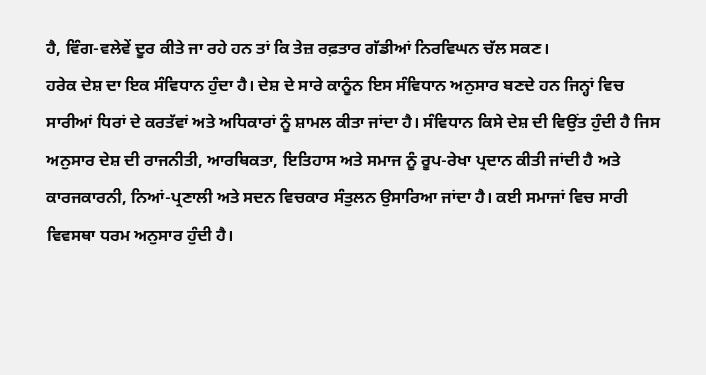ਹੈ, ਵਿੰਗ-ਵਲੇਵੇਂ ਦੂਰ ਕੀਤੇ ਜਾ ਰਹੇ ਹਨ ਤਾਂ ਕਿ ਤੇਜ਼ ਰਫ਼ਤਾਰ ਗੱਡੀਆਂ ਨਿਰਵਿਘਨ ਚੱਲ ਸਕਣ।
ਹਰੇਕ ਦੇਸ਼ ਦਾ ਇਕ ਸੰਵਿਧਾਨ ਹੁੰਦਾ ਹੈ। ਦੇਸ਼ ਦੇ ਸਾਰੇ ਕਾਨੂੰਨ ਇਸ ਸੰਵਿਧਾਨ ਅਨੁਸਾਰ ਬਣਦੇ ਹਨ ਜਿਨ੍ਹਾਂ ਵਿਚ ਸਾਰੀਆਂ ਧਿਰਾਂ ਦੇ ਕਰਤੱਵਾਂ ਅਤੇ ਅਧਿਕਾਰਾਂ ਨੂੰ ਸ਼ਾਮਲ ਕੀਤਾ ਜਾਂਦਾ ਹੈ। ਸੰਵਿਧਾਨ ਕਿਸੇ ਦੇਸ਼ ਦੀ ਵਿਉਂਤ ਹੁੰਦੀ ਹੈ ਜਿਸ ਅਨੁਸਾਰ ਦੇਸ਼ ਦੀ ਰਾਜਨੀਤੀ, ਆਰਥਿਕਤਾ, ਇਤਿਹਾਸ ਅਤੇ ਸਮਾਜ ਨੂੰ ਰੂਪ-ਰੇਖਾ ਪ੍ਰਦਾਨ ਕੀਤੀ ਜਾਂਦੀ ਹੈ ਅਤੇ ਕਾਰਜਕਾਰਨੀ, ਨਿਆਂ-ਪ੍ਰਣਾਲੀ ਅਤੇ ਸਦਨ ਵਿਚਕਾਰ ਸੰਤੁਲਨ ਉਸਾਰਿਆ ਜਾਂਦਾ ਹੈ। ਕਈ ਸਮਾਜਾਂ ਵਿਚ ਸਾਰੀ ਵਿਵਸਥਾ ਧਰਮ ਅਨੁਸਾਰ ਹੁੰਦੀ ਹੈ।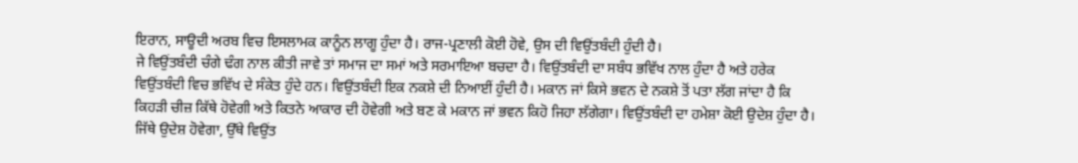ਇਰਾਨ, ਸਾਊਦੀ ਅਰਬ ਵਿਚ ਇਸਲਾਮਕ ਕਾਨੂੰਨ ਲਾਗੂ ਹੁੰਦਾ ਹੈ। ਰਾਜ-ਪ੍ਰਣਾਲੀ ਕੋਈ ਹੋਵੇ, ਉਸ ਦੀ ਵਿਉਂਤਬੰਦੀ ਹੁੰਦੀ ਹੈ।
ਜੇ ਵਿਉਂਤਬੰਦੀ ਚੰਗੇ ਢੰਗ ਨਾਲ ਕੀਤੀ ਜਾਵੇ ਤਾਂ ਸਮਾਜ ਦਾ ਸਮਾਂ ਅਤੇ ਸਰਮਾਇਆ ਬਚਦਾ ਹੈ। ਵਿਉਂਤਬੰਦੀ ਦਾ ਸਬੰਧ ਭਵਿੱਖ ਨਾਲ ਹੁੰਦਾ ਹੈ ਅਤੇ ਹਰੇਕ ਵਿਉਂਤਬੰਦੀ ਵਿਚ ਭਵਿੱਖ ਦੇ ਸੰਕੇਤ ਹੁੰਦੇ ਹਨ। ਵਿਉਂਤਬੰਦੀ ਇਕ ਨਕਸ਼ੇ ਦੀ ਨਿਆਈਂ ਹੁੰਦੀ ਹੈ। ਮਕਾਨ ਜਾਂ ਕਿਸੇ ਭਵਨ ਦੇ ਨਕਸ਼ੇ ਤੋਂ ਪਤਾ ਲੱਗ ਜਾਂਦਾ ਹੈ ਕਿ ਕਿਹੜੀ ਚੀਜ਼ ਕਿੱਥੇ ਹੋਵੇਗੀ ਅਤੇ ਕਿਤਨੇ ਆਕਾਰ ਦੀ ਹੋਵੇਗੀ ਅਤੇ ਬਣ ਕੇ ਮਕਾਨ ਜਾਂ ਭਵਨ ਕਿਹੋ ਜਿਹਾ ਲੱਗੇਗਾ। ਵਿਉਂਤਬੰਦੀ ਦਾ ਹਮੇਸ਼ਾ ਕੋਈ ਉਦੇਸ਼ ਹੁੰਦਾ ਹੈ। ਜਿੱਥੇ ਉਦੇਸ਼ ਹੋਵੇਗਾ, ਉੱਥੇ ਵਿਉਂਤ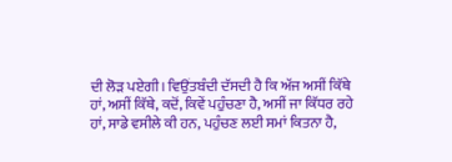ਦੀ ਲੋੜ ਪਏਗੀ। ਵਿਉਂਤਬੰਦੀ ਦੱਸਦੀ ਹੈ ਕਿ ਅੱਜ ਅਸੀਂ ਕਿੱਥੇ ਹਾਂ, ਅਸੀਂ ਕਿੱਥੇ, ਕਦੋਂ, ਕਿਵੇਂ ਪਹੁੰਚਣਾ ਹੈ, ਅਸੀਂ ਜਾ ਕਿੱਧਰ ਰਹੇ ਹਾਂ, ਸਾਡੇ ਵਸੀਲੇ ਕੀ ਹਨ, ਪਹੁੰਚਣ ਲਈ ਸਮਾਂ ਕਿਤਨਾ ਹੈ,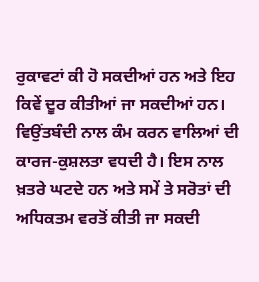ਰੁਕਾਵਟਾਂ ਕੀ ਹੋ ਸਕਦੀਆਂ ਹਨ ਅਤੇ ਇਹ ਕਿਵੇਂ ਦੂਰ ਕੀਤੀਆਂ ਜਾ ਸਕਦੀਆਂ ਹਨ। ਵਿਉਂਤਬੰਦੀ ਨਾਲ ਕੰਮ ਕਰਨ ਵਾਲਿਆਂ ਦੀ ਕਾਰਜ-ਕੁਸ਼ਲਤਾ ਵਧਦੀ ਹੈ। ਇਸ ਨਾਲ ਖ਼ਤਰੇ ਘਟਦੇ ਹਨ ਅਤੇ ਸਮੇਂ ਤੇ ਸਰੋਤਾਂ ਦੀ ਅਧਿਕਤਮ ਵਰਤੋਂ ਕੀਤੀ ਜਾ ਸਕਦੀ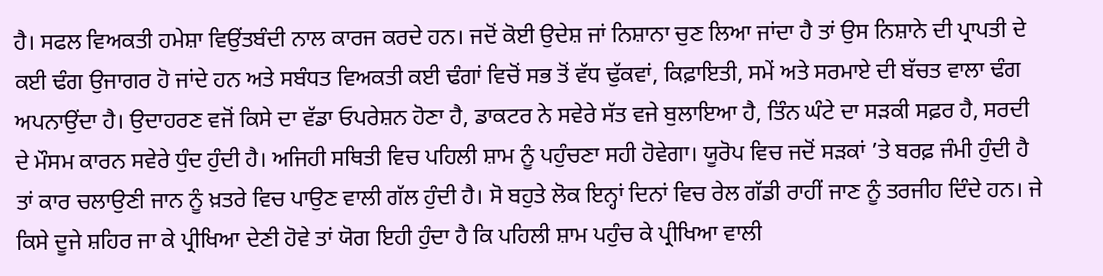ਹੈ। ਸਫਲ ਵਿਅਕਤੀ ਹਮੇਸ਼ਾ ਵਿਉਂਤਬੰਦੀ ਨਾਲ ਕਾਰਜ ਕਰਦੇ ਹਨ। ਜਦੋਂ ਕੋਈ ਉਦੇਸ਼ ਜਾਂ ਨਿਸ਼ਾਨਾ ਚੁਣ ਲਿਆ ਜਾਂਦਾ ਹੈ ਤਾਂ ਉਸ ਨਿਸ਼ਾਨੇ ਦੀ ਪ੍ਰਾਪਤੀ ਦੇ ਕਈ ਢੰਗ ਉਜਾਗਰ ਹੋ ਜਾਂਦੇ ਹਨ ਅਤੇ ਸਬੰਧਤ ਵਿਅਕਤੀ ਕਈ ਢੰਗਾਂ ਵਿਚੋਂ ਸਭ ਤੋਂ ਵੱਧ ਢੁੱਕਵਾਂ, ਕਿਫ਼ਾਇਤੀ, ਸਮੇਂ ਅਤੇ ਸਰਮਾਏ ਦੀ ਬੱਚਤ ਵਾਲਾ ਢੰਗ ਅਪਨਾਉਂਦਾ ਹੈ। ਉਦਾਹਰਣ ਵਜੋਂ ਕਿਸੇ ਦਾ ਵੱਡਾ ਓਪਰੇਸ਼ਨ ਹੋਣਾ ਹੈ, ਡਾਕਟਰ ਨੇ ਸਵੇਰੇ ਸੱਤ ਵਜੇ ਬੁਲਾਇਆ ਹੈ, ਤਿੰਨ ਘੰਟੇ ਦਾ ਸੜਕੀ ਸਫ਼ਰ ਹੈ, ਸਰਦੀ ਦੇ ਮੌਸਮ ਕਾਰਨ ਸਵੇਰੇ ਧੁੰਦ ਹੁੰਦੀ ਹੈ। ਅਜਿਹੀ ਸਥਿਤੀ ਵਿਚ ਪਹਿਲੀ ਸ਼ਾਮ ਨੂੰ ਪਹੁੰਚਣਾ ਸਹੀ ਹੋਵੇਗਾ। ਯੂਰੋਪ ਵਿਚ ਜਦੋਂ ਸੜਕਾਂ ’ਤੇ ਬਰਫ਼ ਜੰਮੀ ਹੁੰਦੀ ਹੈ ਤਾਂ ਕਾਰ ਚਲਾਉਣੀ ਜਾਨ ਨੂੰ ਖ਼ਤਰੇ ਵਿਚ ਪਾਉਣ ਵਾਲੀ ਗੱਲ ਹੁੰਦੀ ਹੈ। ਸੋ ਬਹੁਤੇ ਲੋਕ ਇਨ੍ਹਾਂ ਦਿਨਾਂ ਵਿਚ ਰੇਲ ਗੱਡੀ ਰਾਹੀਂ ਜਾਣ ਨੂੰ ਤਰਜੀਹ ਦਿੰਦੇ ਹਨ। ਜੇ ਕਿਸੇ ਦੂਜੇ ਸ਼ਹਿਰ ਜਾ ਕੇ ਪ੍ਰੀਖਿਆ ਦੇਣੀ ਹੋਵੇ ਤਾਂ ਯੋਗ ਇਹੀ ਹੁੰਦਾ ਹੈ ਕਿ ਪਹਿਲੀ ਸ਼ਾਮ ਪਹੁੰਚ ਕੇ ਪ੍ਰੀਖਿਆ ਵਾਲੀ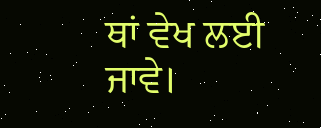ਥਾਂ ਵੇਖ ਲਈ ਜਾਵੇ।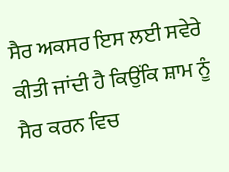ਸੈਰ ਅਕਸਰ ਇਸ ਲਈ ਸਵੇਰੇ ਕੀਤੀ ਜਾਂਦੀ ਹੈ ਕਿਉਂਕਿ ਸ਼ਾਮ ਨੂੰ ਸੈਰ ਕਰਨ ਵਿਚ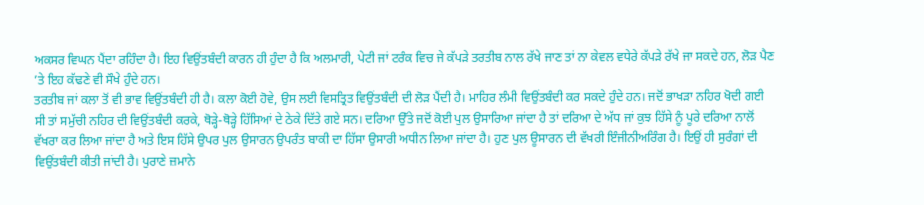ਅਕਸਰ ਵਿਘਨ ਪੈਂਦਾ ਰਹਿੰਦਾ ਹੈ। ਇਹ ਵਿਉਂਤਬੰਦੀ ਕਾਰਨ ਹੀ ਹੁੰਦਾ ਹੈ ਕਿ ਅਲਮਾਰੀ, ਪੇਟੀ ਜਾਂ ਟਰੰਕ ਵਿਚ ਜੇ ਕੱਪੜੇ ਤਰਤੀਬ ਨਾਲ ਰੱਖੇ ਜਾਣ ਤਾਂ ਨਾ ਕੇਵਲ ਵਧੇਰੇ ਕੱਪੜੇ ਰੱਖੇ ਜਾ ਸਕਦੇ ਹਨ, ਲੋੜ ਪੈਣ ’ਤੇ ਇਹ ਕੱਢਣੇ ਵੀ ਸੌਖੇ ਹੁੰਦੇ ਹਨ।
ਤਰਤੀਬ ਜਾਂ ਕਲਾ ਤੋਂ ਵੀ ਭਾਵ ਵਿਉਂਤਬੰਦੀ ਹੀ ਹੈ। ਕਲਾ ਕੋਈ ਹੋਵੇ, ਉਸ ਲਈ ਵਿਸਤ੍ਰਿਤ ਵਿਉਂਤਬੰਦੀ ਦੀ ਲੋੜ ਪੈਂਦੀ ਹੈ। ਮਾਹਿਰ ਲੰਮੀ ਵਿਉਂਤਬੰਦੀ ਕਰ ਸਕਦੇ ਹੁੰਦੇ ਹਨ। ਜਦੋਂ ਭਾਖੜਾ ਨਹਿਰ ਖੋਦੀ ਗਈ ਸੀ ਤਾਂ ਸਮੁੱਚੀ ਨਹਿਰ ਦੀ ਵਿਉਂਤਬੰਦੀ ਕਰਕੇ, ਥੋੜ੍ਹੇ-ਥੋੜ੍ਹੇ ਹਿੱਸਿਆਂ ਦੇ ਠੇਕੇ ਦਿੱਤੇ ਗਏ ਸਨ। ਦਰਿਆ ਉੱਤੇ ਜਦੋਂ ਕੋਈ ਪੁਲ ਉਸਾਰਿਆ ਜਾਂਦਾ ਹੈ ਤਾਂ ਦਰਿਆ ਦੇ ਅੱਧ ਜਾਂ ਕੁਝ ਹਿੱਸੇ ਨੂੰ ਪੂਰੇ ਦਰਿਆ ਨਾਲੋਂ ਵੱਖਰਾ ਕਰ ਲਿਆ ਜਾਂਦਾ ਹੈ ਅਤੇ ਇਸ ਹਿੱਸੇ ਉਪਰ ਪੁਲ ਉਸਾਰਨ ਉਪਰੰਤ ਬਾਕੀ ਦਾ ਹਿੱਸਾ ਉਸਾਰੀ ਅਧੀਨ ਲਿਆ ਜਾਂਦਾ ਹੈ। ਹੁਣ ਪੁਲ ਊਸਾਰਨ ਦੀ ਵੱਖਰੀ ਇੰਜੀਨੀਅਰਿੰਗ ਹੈ। ਇਉਂ ਹੀ ਸੁਰੰਗਾਂ ਦੀ ਵਿਉਂਤਬੰਦੀ ਕੀਤੀ ਜਾਂਦੀ ਹੈ। ਪੁਰਾਣੇ ਜ਼ਮਾਨੇ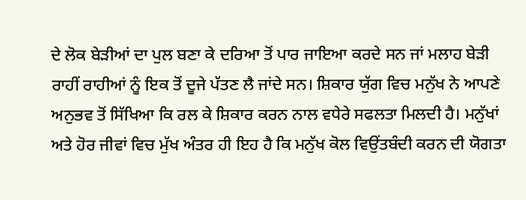ਦੇ ਲੋਕ ਬੇੜੀਆਂ ਦਾ ਪੁਲ ਬਣਾ ਕੇ ਦਰਿਆ ਤੋਂ ਪਾਰ ਜਾਇਆ ਕਰਦੇ ਸਨ ਜਾਂ ਮਲਾਹ ਬੇੜੀ ਰਾਹੀਂ ਰਾਹੀਆਂ ਨੂੰ ਇਕ ਤੋਂ ਦੂਜੇ ਪੱਤਣ ਲੈ ਜਾਂਦੇ ਸਨ। ਸ਼ਿਕਾਰ ਯੁੱਗ ਵਿਚ ਮਨੁੱਖ ਨੇ ਆਪਣੇ ਅਨੁਭਵ ਤੋਂ ਸਿੱਖਿਆ ਕਿ ਰਲ ਕੇ ਸ਼ਿਕਾਰ ਕਰਨ ਨਾਲ ਵਧੇਰੇ ਸਫਲਤਾ ਮਿਲਦੀ ਹੈ। ਮਨੁੱਖਾਂ ਅਤੇ ਹੋਰ ਜੀਵਾਂ ਵਿਚ ਮੁੱਖ ਅੰਤਰ ਹੀ ਇਹ ਹੈ ਕਿ ਮਨੁੱਖ ਕੋਲ ਵਿਉਂਤਬੰਦੀ ਕਰਨ ਦੀ ਯੋਗਤਾ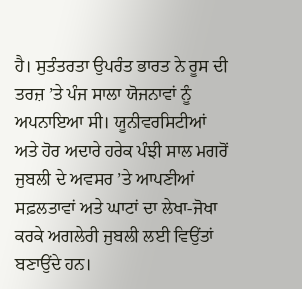ਹੈ। ਸੁਤੰਤਰਤਾ ਉਪਰੰਤ ਭਾਰਤ ਨੇ ਰੂਸ ਦੀ ਤਰਜ਼ ’ਤੇ ਪੰਜ ਸਾਲਾ ਯੋਜਨਾਵਾਂ ਨੂੰ ਅਪਨਾਇਆ ਸੀ। ਯੂਨੀਵਰਸਿਟੀਆਂ ਅਤੇ ਹੋਰ ਅਦਾਰੇ ਹਰੇਕ ਪੰਝੀ ਸਾਲ ਮਗਰੋਂ ਜੁਬਲੀ ਦੇ ਅਵਸਰ ’ਤੇ ਆਪਣੀਆਂ ਸਫ਼ਲਤਾਵਾਂ ਅਤੇ ਘਾਟਾਂ ਦਾ ਲੇਖਾ-ਜੋਖਾ ਕਰਕੇ ਅਗਲੇਰੀ ਜੁਬਲੀ ਲਈ ਵਿਉਂਤਾਂ ਬਣਾਉਂਦੇ ਹਨ।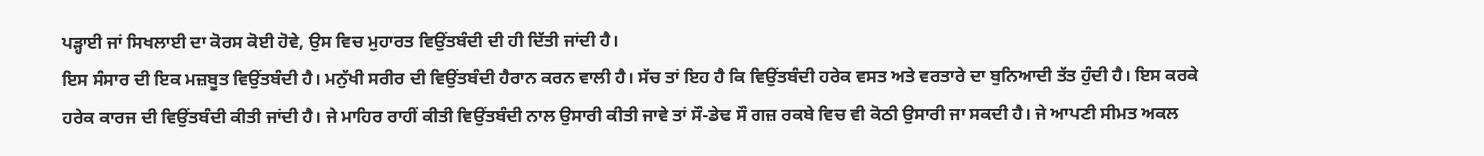ਪੜ੍ਹਾਈ ਜਾਂ ਸਿਖਲਾਈ ਦਾ ਕੋਰਸ ਕੋਈ ਹੋਵੇ, ਉਸ ਵਿਚ ਮੁਹਾਰਤ ਵਿਉਂਤਬੰਦੀ ਦੀ ਹੀ ਦਿੱਤੀ ਜਾਂਦੀ ਹੈ।
ਇਸ ਸੰਸਾਰ ਦੀ ਇਕ ਮਜ਼ਬੂਤ ਵਿਉਂਤਬੰਦੀ ਹੈ। ਮਨੁੱਖੀ ਸਰੀਰ ਦੀ ਵਿਉਂਤਬੰਦੀ ਹੈਰਾਨ ਕਰਨ ਵਾਲੀ ਹੈ। ਸੱਚ ਤਾਂ ਇਹ ਹੈ ਕਿ ਵਿਉਂਤਬੰਦੀ ਹਰੇਕ ਵਸਤ ਅਤੇ ਵਰਤਾਰੇ ਦਾ ਬੁਨਿਆਦੀ ਤੱਤ ਹੁੰਦੀ ਹੈ। ਇਸ ਕਰਕੇ ਹਰੇਕ ਕਾਰਜ ਦੀ ਵਿਉਂਤਬੰਦੀ ਕੀਤੀ ਜਾਂਦੀ ਹੈ। ਜੇ ਮਾਹਿਰ ਰਾਹੀਂ ਕੀਤੀ ਵਿਉਂਤਬੰਦੀ ਨਾਲ ਉਸਾਰੀ ਕੀਤੀ ਜਾਵੇ ਤਾਂ ਸੌ-ਡੇਢ ਸੌ ਗਜ਼ ਰਕਬੇ ਵਿਚ ਵੀ ਕੋਠੀ ਉਸਾਰੀ ਜਾ ਸਕਦੀ ਹੈ। ਜੇ ਆਪਣੀ ਸੀਮਤ ਅਕਲ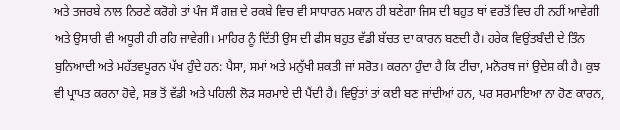ਅਤੇ ਤਜਰਬੇ ਨਾਲ ਨਿਰਣੇ ਕਰੋਗੇ ਤਾਂ ਪੰਜ ਸੌ ਗਜ਼ ਦੇ ਰਕਬੇ ਵਿਚ ਵੀ ਸਾਧਾਰਨ ਮਕਾਨ ਹੀ ਬਣੇਗਾ ਜਿਸ ਦੀ ਬਹੁਤ ਥਾਂ ਵਰਤੋਂ ਵਿਚ ਹੀ ਨਹੀਂ ਆਵੇਗੀ ਅਤੇ ਉਸਾਰੀ ਵੀ ਅਧੂਰੀ ਹੀ ਰਹਿ ਜਾਵੇਗੀ। ਮਾਹਿਰ ਨੂੰ ਦਿੱਤੀ ਉਸ ਦੀ ਫੀਸ ਬਹੁਤ ਵੱਡੀ ਬੱਚਤ ਦਾ ਕਾਰਨ ਬਣਦੀ ਹੈ। ਹਰੇਕ ਵਿਉਂਤਬੰਦੀ ਦੇ ਤਿੰਨ ਬੁਨਿਆਦੀ ਅਤੇ ਮਹੱਤਵਪੂਰਨ ਪੱਖ ਹੁੰਦੇ ਹਨ: ਪੈਸਾ, ਸਮਾਂ ਅਤੇ ਮਨੁੱਖੀ ਸ਼ਕਤੀ ਜਾਂ ਸਰੋਤ। ਕਰਨਾ ਹੁੰਦਾ ਹੈ ਕਿ ਟੀਚਾ, ਮਨੋਰਥ ਜਾਂ ਉਦੇਸ਼ ਕੀ ਹੈ। ਕੁਝ ਵੀ ਪ੍ਰਾਪਤ ਕਰਨਾ ਹੋਵੇ, ਸਭ ਤੋਂ ਵੱਡੀ ਅਤੇ ਪਹਿਲੀ ਲੋੜ ਸਰਮਾਏ ਦੀ ਪੈਂਦੀ ਹੈ। ਵਿਉਂਤਾਂ ਤਾਂ ਕਈ ਬਣ ਜਾਂਦੀਆਂ ਹਨ, ਪਰ ਸਰਮਾਇਆ ਨਾ ਹੋਣ ਕਾਰਨ,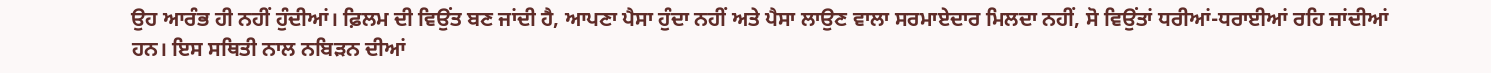ਉਹ ਆਰੰਭ ਹੀ ਨਹੀਂ ਹੁੰਦੀਆਂ। ਫ਼ਿਲਮ ਦੀ ਵਿਉਂਤ ਬਣ ਜਾਂਦੀ ਹੈ, ਆਪਣਾ ਪੈਸਾ ਹੁੰਦਾ ਨਹੀਂ ਅਤੇ ਪੈਸਾ ਲਾਉਣ ਵਾਲਾ ਸਰਮਾਏਦਾਰ ਮਿਲਦਾ ਨਹੀਂ, ਸੋ ਵਿਉਂਤਾਂ ਧਰੀਆਂ-ਧਰਾਈਆਂ ਰਹਿ ਜਾਂਦੀਆਂ ਹਨ। ਇਸ ਸਥਿਤੀ ਨਾਲ ਨਬਿੜਨ ਦੀਆਂ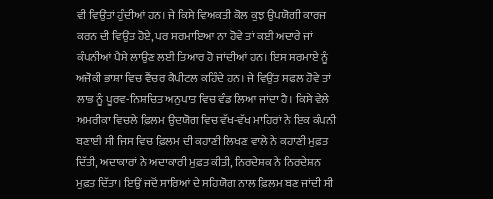ਵੀ ਵਿਉਂਤਾਂ ਹੁੰਦੀਆਂ ਹਨ। ਜੇ ਕਿਸੇ ਵਿਅਕਤੀ ਕੋਲ ਕੁਝ ਉਪਯੋਗੀ ਕਾਰਜ ਕਰਨ ਦੀ ਵਿਉਂਤ ਹੋਏ, ਪਰ ਸਰਮਾਇਆ ਨਾ ਹੋਵੇ ਤਾਂ ਕਈ ਅਦਾਰੇ ਜਾਂ ਕੰਪਨੀਆਂ ਪੈਸੇ ਲਾਉਣ ਲਈ ਤਿਆਰ ਹੋ ਜਾਂਦੀਆਂ ਹਨ। ਇਸ ਸਰਮਾਏ ਨੂੰ ਅਜੋਕੀ ਭਾਸ਼ਾ ਵਿਚ ਵੈਂਚਰ ਕੈਪੀਟਲ ਕਹਿੰਦੇ ਹਨ। ਜੇ ਵਿਉਂਤ ਸਫਲ ਹੋਵੇ ਤਾਂ ਲਾਭ ਨੂੰ ਪੂਰਵ-ਨਿਸ਼ਚਿਤ ਅਨੁਪਾਤ ਵਿਚ ਵੰਡ ਲਿਆ ਜਾਂਦਾ ਹੈ। ਕਿਸੇ ਵੇਲੇ ਅਮਰੀਕਾ ਵਿਚਲੇ ਫ਼ਿਲਮ ਉਦਯੋਗ ਵਿਚ ਵੱਖ-ਵੱਖ ਮਾਹਿਰਾਂ ਨੇ ਇਕ ਕੰਪਨੀ ਬਣਾਈ ਸੀ ਜਿਸ ਵਿਚ ਫ਼ਿਲਮ ਦੀ ਕਹਾਣੀ ਲਿਖਣ ਵਾਲੇ ਨੇ ਕਹਾਣੀ ਮੁਫ਼ਤ ਦਿੱਤੀ, ਅਦਾਕਾਰਾਂ ਨੇ ਅਦਾਕਾਰੀ ਮੁਫ਼ਤ ਕੀਤੀ, ਨਿਰਦੇਸ਼ਕ ਨੇ ਨਿਰਦੇਸ਼ਨ ਮੁਫ਼ਤ ਦਿੱਤਾ। ਇਉਂ ਜਦੋਂ ਸਾਰਿਆਂ ਦੇ ਸਹਿਯੋਗ ਨਾਲ ਫ਼ਿਲਮ ਬਣ ਜਾਂਦੀ ਸੀ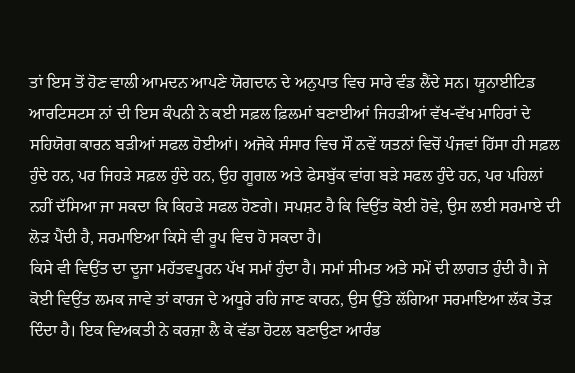ਤਾਂ ਇਸ ਤੋਂ ਹੋਣ ਵਾਲੀ ਆਮਦਨ ਆਪਣੇ ਯੋਗਦਾਨ ਦੇ ਅਨੁਪਾਤ ਵਿਚ ਸਾਰੇ ਵੰਡ ਲੈਂਦੇ ਸਨ। ਯੂਨਾਈਟਿਡ ਆਰਟਿਸਟਸ ਨਾਂ ਦੀ ਇਸ ਕੰਪਨੀ ਨੇ ਕਈ ਸਫ਼ਲ ਫ਼ਿਲਮਾਂ ਬਣਾਈਆਂ ਜਿਹੜੀਆਂ ਵੱਖ-ਵੱਖ ਮਾਹਿਰਾਂ ਦੇ ਸਹਿਯੋਗ ਕਾਰਨ ਬੜੀਆਂ ਸਫਲ ਹੋਈਆਂ। ਅਜੋਕੇ ਸੰਸਾਰ ਵਿਚ ਸੌ ਨਵੇਂ ਯਤਨਾਂ ਵਿਚੋਂ ਪੰਜਵਾਂ ਹਿੱਸਾ ਹੀ ਸਫ਼ਲ ਹੁੰਦੇ ਹਨ, ਪਰ ਜਿਹੜੇ ਸਫ਼ਲ ਹੁੰਦੇ ਹਨ, ਉਹ ਗੂਗਲ ਅਤੇ ਫੇਸਬੁੱਕ ਵਾਂਗ ਬੜੇ ਸਫਲ ਹੁੰਦੇ ਹਨ, ਪਰ ਪਹਿਲਾਂ ਨਹੀਂ ਦੱਸਿਆ ਜਾ ਸਕਦਾ ਕਿ ਕਿਹੜੇ ਸਫਲ ਹੋਣਗੇ। ਸਪਸ਼ਟ ਹੈ ਕਿ ਵਿਉਂਤ ਕੋਈ ਹੋਵੇ, ਉਸ ਲਈ ਸਰਮਾਏ ਦੀ ਲੋੜ ਪੈਂਦੀ ਹੈ, ਸਰਮਾਇਆ ਕਿਸੇ ਵੀ ਰੂਪ ਵਿਚ ਹੋ ਸਕਦਾ ਹੈ।
ਕਿਸੇ ਵੀ ਵਿਉਂਤ ਦਾ ਦੂਜਾ ਮਹੱਤਵਪੂਰਨ ਪੱਖ ਸਮਾਂ ਹੁੰਦਾ ਹੈ। ਸਮਾਂ ਸੀਮਤ ਅਤੇ ਸਮੇਂ ਦੀ ਲਾਗਤ ਹੁੰਦੀ ਹੈ। ਜੇ ਕੋਈ ਵਿਉਂਤ ਲਮਕ ਜਾਵੇ ਤਾਂ ਕਾਰਜ ਦੇ ਅਧੂਰੇ ਰਹਿ ਜਾਣ ਕਾਰਨ, ਉਸ ਉੱਤੇ ਲੱਗਿਆ ਸਰਮਾਇਆ ਲੱਕ ਤੋੜ ਦਿੰਦਾ ਹੈ। ਇਕ ਵਿਅਕਤੀ ਨੇ ਕਰਜ਼ਾ ਲੈ ਕੇ ਵੱਡਾ ਹੋਟਲ ਬਣਾਉਣਾ ਆਰੰਭ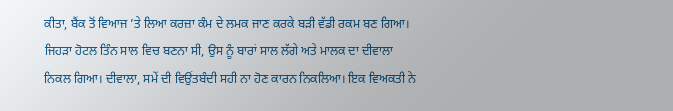ਕੀਤਾ, ਬੈਂਕ ਤੋਂ ਵਿਆਜ ’ਤੇ ਲਿਆ ਕਰਜ਼ਾ ਕੰਮ ਦੇ ਲਮਕ ਜਾਣ ਕਰਕੇ ਬੜੀ ਵੱਡੀ ਰਕਮ ਬਣ ਗਿਆ। ਜਿਹੜਾ ਹੋਟਲ ਤਿੰਨ ਸਾਲ ਵਿਚ ਬਣਨਾ ਸੀ, ਉਸ ਨੂੰ ਬਾਰਾਂ ਸਾਲ ਲੱਗੇ ਅਤੇ ਮਾਲਕ ਦਾ ਦੀਵਾਲਾ ਨਿਕਲ ਗਿਆ। ਦੀਵਾਲਾ, ਸਮੇਂ ਦੀ ਵਿਉਂਤਬੰਦੀ ਸਹੀ ਨਾ ਹੋਣ ਕਾਰਨ ਨਿਕਲਿਆ। ਇਕ ਵਿਅਕਤੀ ਨੇ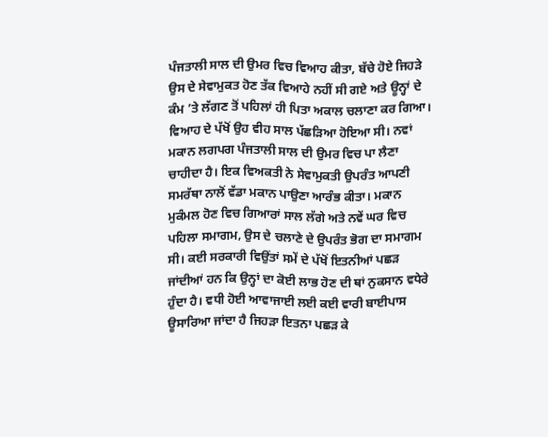ਪੰਜਤਾਲੀ ਸਾਲ ਦੀ ਉਮਰ ਵਿਚ ਵਿਆਹ ਕੀਤਾ, ਬੱਚੇ ਹੋਏ ਜਿਹੜੇ ਉਸ ਦੇ ਸੇਵਾਮੁਕਤ ਹੋਣ ਤੱਕ ਵਿਆਹੇ ਨਹੀਂ ਸੀ ਗਏ ਅਤੇ ਊਨ੍ਹਾਂ ਦੇ ਕੰਮ ’ਤੇ ਲੱਗਣ ਤੋਂ ਪਹਿਲਾਂ ਹੀ ਪਿਤਾ ਅਕਾਲ ਚਲਾਣਾ ਕਰ ਗਿਆ। ਵਿਆਹ ਦੇ ਪੱਖੋਂ ਉਹ ਵੀਹ ਸਾਲ ਪੱਛੜਿਆ ਹੋਇਆ ਸੀ। ਨਵਾਂ ਮਕਾਨ ਲਗਪਗ ਪੰਜਤਾਲੀ ਸਾਲ ਦੀ ਉਮਰ ਵਿਚ ਪਾ ਲੈਣਾ ਚਾਹੀਦਾ ਹੈ। ਇਕ ਵਿਅਕਤੀ ਨੇ ਸੇਵਾਮੁਕਤੀ ਉਪਰੰਤ ਆਪਣੀ ਸਮਰੱਥਾ ਨਾਲੋਂ ਵੱਡਾ ਮਕਾਨ ਪਾਉਣਾ ਆਰੰਭ ਕੀਤਾ। ਮਕਾਨ ਮੁਕੰਮਲ ਹੋਣ ਵਿਚ ਗਿਆਰਾਂ ਸਾਲ ਲੱਗੇ ਅਤੇ ਨਵੇਂ ਘਰ ਵਿਚ ਪਹਿਲਾ ਸਮਾਗਮ, ਉਸ ਦੇ ਚਲਾਣੇ ਦੇ ਉਪਰੰਤ ਭੋਗ ਦਾ ਸਮਾਗਮ ਸੀ। ਕਈ ਸਰਕਾਰੀ ਵਿਉਂਤਾਂ ਸਮੇਂ ਦੇ ਪੱਖੋਂ ਇਤਨੀਆਂ ਪਛੜ ਜਾਂਦੀਆਂ ਹਨ ਕਿ ਉਨ੍ਹਾਂ ਦਾ ਕੋਈ ਲਾਭ ਹੋਣ ਦੀ ਥਾਂ ਨੁਕਸਾਨ ਵਧੇਰੇ ਹੁੰਦਾ ਹੈ। ਵਧੀ ਹੋਈ ਆਵਾਜਾਈ ਲਈ ਕਈ ਵਾਰੀ ਬਾਈਪਾਸ ਊਸਾਰਿਆ ਜਾਂਦਾ ਹੈ ਜਿਹੜਾ ਇਤਨਾ ਪਛੜ ਕੇ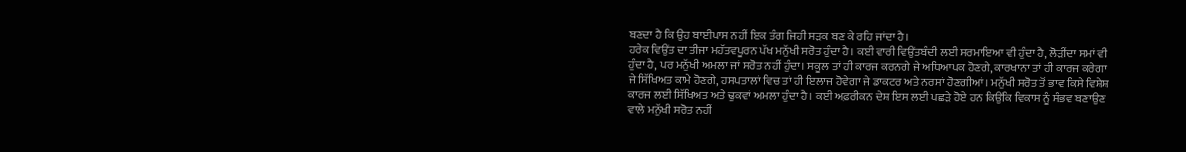ਬਣਦਾ ਹੈ ਕਿ ਉਹ ਬਾਈਪਾਸ ਨਹੀਂ ਇਕ ਤੰਗ ਜਿਹੀ ਸੜਕ ਬਣ ਕੇ ਰਹਿ ਜਾਂਦਾ ਹੈ।
ਹਰੇਕ ਵਿਉਂਤ ਦਾ ਤੀਜਾ ਮਹੱਤਵਪੂਰਨ ਪੱਖ ਮਨੁੱਖੀ ਸਰੋਤ ਹੁੰਦਾ ਹੈ। ਕਈ ਵਾਰੀ ਵਿਉਂਤਬੰਦੀ ਲਈ ਸਰਮਾਇਆ ਵੀ ਹੁੰਦਾ ਹੈ, ਲੋੜੀਂਦਾ ਸਮਾਂ ਵੀ ਹੁੰਦਾ ਹੈ, ਪਰ ਮਨੁੱਖੀ ਅਮਲਾ ਜਾਂ ਸਰੋਤ ਨਹੀਂ ਹੁੰਦਾ। ਸਕੂਲ ਤਾਂ ਹੀ ਕਾਰਜ ਕਰਨਗੇ ਜੇ ਅਧਿਆਪਕ ਹੋਣਗੇ, ਕਾਰਖਾਨਾ ਤਾਂ ਹੀ ਕਾਰਜ ਕਰੇਗਾ ਜੇ ਸਿੱਖਿਅਤ ਕਾਮੇ ਹੋਣਗੇ, ਹਸਪਤਾਲਾਂ ਵਿਚ ਤਾਂ ਹੀ ਇਲਾਜ ਹੋਵੇਗਾ ਜੇ ਡਾਕਟਰ ਅਤੇ ਨਰਸਾਂ ਹੋਣਗੀਆਂ। ਮਨੁੱਖੀ ਸਰੋਤ ਤੋਂ ਭਾਵ ਕਿਸੇ ਵਿਸ਼ੇਸ਼ ਕਾਰਜ ਲਈ ਸਿੱਖਿਅਤ ਅਤੇ ਢੁਕਵਾਂ ਅਮਲਾ ਹੁੰਦਾ ਹੈ। ਕਈ ਅਫ਼ਰੀਕਨ ਦੇਸ਼ ਇਸ ਲਈ ਪਛੜੇ ਹੋਏ ਹਨ ਕਿਉਂਕਿ ਵਿਕਾਸ ਨੂੰ ਸੰਭਵ ਬਣਾਉਣ ਵਾਲੇ ਮਨੁੱਖੀ ਸਰੋਤ ਨਹੀਂ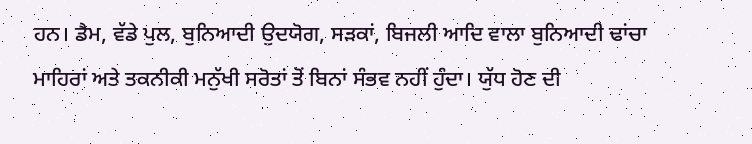ਹਨ। ਡੈਮ, ਵੱਡੇ ਪੁਲ, ਬੁਨਿਆਦੀ ਉਦਯੋਗ, ਸੜਕਾਂ, ਬਿਜਲੀ ਆਦਿ ਵਾਲਾ ਬੁਨਿਆਦੀ ਢਾਂਚਾ ਮਾਹਿਰਾਂ ਅਤੇ ਤਕਨੀਕੀ ਮਨੁੱਖੀ ਸਰੋਤਾਂ ਤੋਂ ਬਿਨਾਂ ਸੰਭਵ ਨਹੀਂ ਹੁੰਦਾ। ਯੁੱਧ ਹੋਣ ਦੀ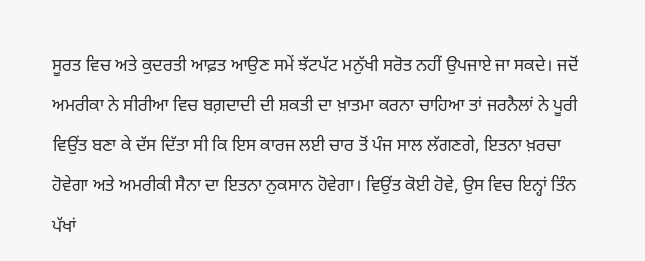ਸੂਰਤ ਵਿਚ ਅਤੇ ਕੁਦਰਤੀ ਆਫ਼ਤ ਆਉਣ ਸਮੇਂ ਝੱਟਪੱਟ ਮਨੁੱਖੀ ਸਰੋਤ ਨਹੀਂ ਉਪਜਾਏ ਜਾ ਸਕਦੇ। ਜਦੋਂ ਅਮਰੀਕਾ ਨੇ ਸੀਰੀਆ ਵਿਚ ਬਗ਼ਦਾਦੀ ਦੀ ਸ਼ਕਤੀ ਦਾ ਖ਼ਾਤਮਾ ਕਰਨਾ ਚਾਹਿਆ ਤਾਂ ਜਰਨੈਲਾਂ ਨੇ ਪੂਰੀ ਵਿਉਂਤ ਬਣਾ ਕੇ ਦੱਸ ਦਿੱਤਾ ਸੀ ਕਿ ਇਸ ਕਾਰਜ ਲਈ ਚਾਰ ਤੋਂ ਪੰਜ ਸਾਲ ਲੱਗਣਗੇ, ਇਤਨਾ ਖ਼ਰਚਾ ਹੋਵੇਗਾ ਅਤੇ ਅਮਰੀਕੀ ਸੈਨਾ ਦਾ ਇਤਨਾ ਨੁਕਸਾਨ ਹੋਵੇਗਾ। ਵਿਉਂਤ ਕੋਈ ਹੋਵੇ, ਉਸ ਵਿਚ ਇਨ੍ਹਾਂ ਤਿੰਨ ਪੱਖਾਂ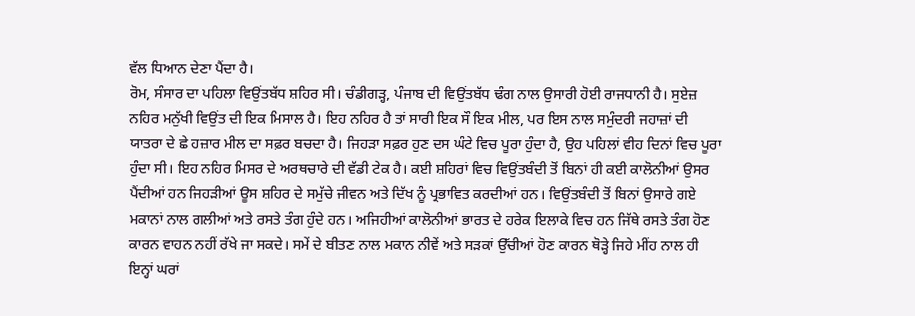ਵੱਲ ਧਿਆਨ ਦੇਣਾ ਪੈਂਦਾ ਹੈ।
ਰੋਮ, ਸੰਸਾਰ ਦਾ ਪਹਿਲਾ ਵਿਉਂਤਬੱਧ ਸ਼ਹਿਰ ਸੀ। ਚੰਡੀਗੜ੍ਹ, ਪੰਜਾਬ ਦੀ ਵਿਉਂਤਬੱਧ ਢੰਗ ਨਾਲ ਉਸਾਰੀ ਹੋਈ ਰਾਜਧਾਨੀ ਹੈ। ਸੁਏਜ਼ ਨਹਿਰ ਮਨੁੱਖੀ ਵਿਉਂਤ ਦੀ ਇਕ ਮਿਸਾਲ ਹੈ। ਇਹ ਨਹਿਰ ਹੈ ਤਾਂ ਸਾਰੀ ਇਕ ਸੌ ਇਕ ਮੀਲ, ਪਰ ਇਸ ਨਾਲ ਸਮੁੰਦਰੀ ਜਹਾਜ਼ਾਂ ਦੀ ਯਾਤਰਾ ਦੇ ਛੇ ਹਜ਼ਾਰ ਮੀਲ ਦਾ ਸਫ਼ਰ ਬਚਦਾ ਹੈ। ਜਿਹੜਾ ਸਫ਼ਰ ਹੁਣ ਦਸ ਘੰਟੇ ਵਿਚ ਪੂਰਾ ਹੁੰਦਾ ਹੈ, ਉਹ ਪਹਿਲਾਂ ਵੀਹ ਦਿਨਾਂ ਵਿਚ ਪੂਰਾ ਹੁੰਦਾ ਸੀ। ਇਹ ਨਹਿਰ ਮਿਸਰ ਦੇ ਅਰਥਚਾਰੇ ਦੀ ਵੱਡੀ ਟੇਕ ਹੈ। ਕਈ ਸ਼ਹਿਰਾਂ ਵਿਚ ਵਿਉਂਤਬੰਦੀ ਤੋਂ ਬਿਨਾਂ ਹੀ ਕਈ ਕਾਲੋਨੀਆਂ ਉਸਰ ਪੈਂਦੀਆਂ ਹਨ ਜਿਹੜੀਆਂ ਊਸ ਸ਼ਹਿਰ ਦੇ ਸਮੁੱਚੇ ਜੀਵਨ ਅਤੇ ਦਿੱਖ ਨੂੰ ਪ੍ਰਭਾਵਿਤ ਕਰਦੀਆਂ ਹਨ। ਵਿਉਂਤਬੰਦੀ ਤੋਂ ਬਿਨਾਂ ਉਸਾਰੇ ਗਏ ਮਕਾਨਾਂ ਨਾਲ ਗਲੀਆਂ ਅਤੇ ਰਸਤੇ ਤੰਗ ਹੁੰਦੇ ਹਨ। ਅਜਿਹੀਆਂ ਕਾਲੋਨੀਆਂ ਭਾਰਤ ਦੇ ਹਰੇਕ ਇਲਾਕੇ ਵਿਚ ਹਨ ਜਿੱਥੇ ਰਸਤੇ ਤੰਗ ਹੋਣ ਕਾਰਨ ਵਾਹਨ ਨਹੀਂ ਰੱਖੇ ਜਾ ਸਕਦੇ। ਸਮੇਂ ਦੇ ਬੀਤਣ ਨਾਲ ਮਕਾਨ ਨੀਵੇਂ ਅਤੇ ਸੜਕਾਂ ਉੱਚੀਆਂ ਹੋਣ ਕਾਰਨ ਥੋੜ੍ਹੇ ਜਿਹੇ ਮੀਂਹ ਨਾਲ ਹੀ ਇਨ੍ਹਾਂ ਘਰਾਂ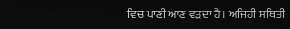ਵਿਚ ਪਾਣੀ ਆਣ ਵੜਦਾ ਹੈ। ਅਜਿਹੀ ਸਥਿਤੀ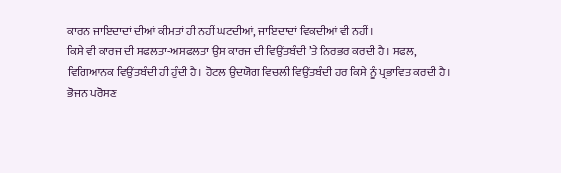ਕਾਰਨ ਜਾਇਦਾਦਾਂ ਦੀਆਂ ਕੀਮਤਾਂ ਹੀ ਨਹੀਂ ਘਟਦੀਆਂ, ਜਾਇਦਾਦਾਂ ਵਿਕਦੀਆਂ ਵੀ ਨਹੀਂ।
ਕਿਸੇ ਵੀ ਕਾਰਜ ਦੀ ਸਫਲਤਾ-ਅਸਫਲਤਾ ਉਸ ਕਾਰਜ ਦੀ ਵਿਉਂਤਬੰਦੀ ’ਤੇ ਨਿਰਭਰ ਕਰਦੀ ਹੈ। ਸਫਲ, ਵਿਗਿਆਨਕ ਵਿਉਂਤਬੰਦੀ ਹੀ ਹੁੰਦੀ ਹੈ। ਹੋਟਲ ਉਦਯੋਗ ਵਿਚਲੀ ਵਿਉਂਤਬੰਦੀ ਹਰ ਕਿਸੇ ਨੂੰ ਪ੍ਰਭਾਵਿਤ ਕਰਦੀ ਹੈ। ਭੋਜਨ ਪਰੋਸਣ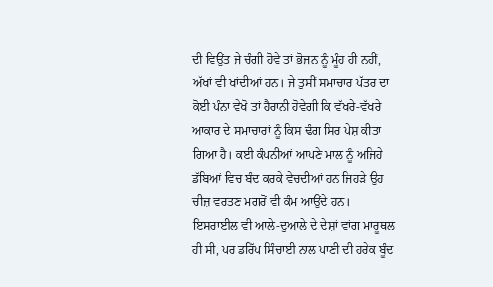ਦੀ ਵਿਉਂਤ ਜੇ ਚੰਗੀ ਹੋਵੇ ਤਾਂ ਭੋਜਨ ਨੂੰ ਮੂੰਹ ਹੀ ਨਹੀਂ, ਅੱਖਾਂ ਵੀ ਖਾਂਦੀਆਂ ਹਨ। ਜੇ ਤੁਸੀਂ ਸਮਾਚਾਰ ਪੱਤਰ ਦਾ ਕੋਈ ਪੰਨਾ ਵੇਖੋ ਤਾਂ ਹੈਰਾਨੀ ਹੋਵੇਗੀ ਕਿ ਵੱਖਰੇ-ਵੱਖਰੇ ਆਕਾਰ ਦੇ ਸਮਾਚਾਰਾਂ ਨੂੰ ਕਿਸ ਢੰਗ ਸਿਰ ਪੇਸ਼ ਕੀਤਾ ਗਿਆ ਹੈ। ਕਈ ਕੰਪਨੀਆਂ ਆਪਣੇ ਮਾਲ ਨੂੰ ਅਜਿਹੇ ਡੱਬਿਆਂ ਵਿਚ ਬੰਦ ਕਰਕੇ ਵੇਚਦੀਆਂ ਹਨ ਜਿਹੜੇ ਉਹ ਚੀਜ਼ ਵਰਤਣ ਮਗਰੋਂ ਵੀ ਕੰਮ ਆਉਂਦੇ ਹਨ। ਇਸਰਾਈਲ ਵੀ ਆਲੇ-ਦੁਆਲੇ ਦੇ ਦੇਸ਼ਾਂ ਵਾਂਗ ਮਾਰੂਥਲ ਹੀ ਸੀ, ਪਰ ਡਰਿੱਪ ਸਿੰਚਾਈ ਨਾਲ ਪਾਣੀ ਦੀ ਹਰੇਕ ਬੂੰਦ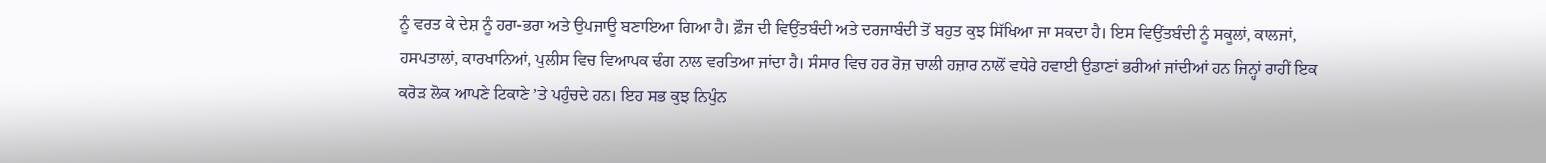ਨੂੰ ਵਰਤ ਕੇ ਦੇਸ਼ ਨੂੰ ਹਰਾ-ਭਰਾ ਅਤੇ ਉਪਜਾਊ ਬਣਾਇਆ ਗਿਆ ਹੈ। ਫ਼ੌਜ ਦੀ ਵਿਉਂਤਬੰਦੀ ਅਤੇ ਦਰਜਾਬੰਦੀ ਤੋਂ ਬਹੁਤ ਕੁਝ ਸਿੱਖਿਆ ਜਾ ਸਕਦਾ ਹੈ। ਇਸ ਵਿਉਂਤਬੰਦੀ ਨੂੰ ਸਕੂਲਾਂ, ਕਾਲਜਾਂ, ਹਸਪਤਾਲਾਂ, ਕਾਰਖਾਨਿਆਂ, ਪੁਲੀਸ ਵਿਚ ਵਿਆਪਕ ਢੰਗ ਨਾਲ ਵਰਤਿਆ ਜਾਂਦਾ ਹੈ। ਸੰਸਾਰ ਵਿਚ ਹਰ ਰੋਜ਼ ਚਾਲੀ ਹਜ਼ਾਰ ਨਾਲੋਂ ਵਧੇਰੇ ਹਵਾਈ ਉਡਾਣਾਂ ਭਰੀਆਂ ਜਾਂਦੀਆਂ ਹਨ ਜਿਨ੍ਹਾਂ ਰਾਹੀਂ ਇਕ ਕਰੋੜ ਲੋਕ ਆਪਣੇ ਟਿਕਾਣੇ ’ਤੇ ਪਹੁੰਚਦੇ ਹਨ। ਇਹ ਸਭ ਕੁਝ ਨਿਪੁੰਨ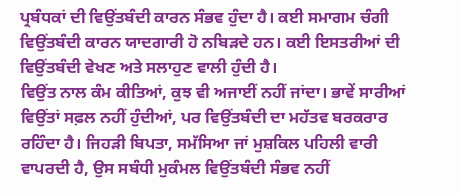ਪ੍ਰਬੰਧਕਾਂ ਦੀ ਵਿਉਂਤਬੰਦੀ ਕਾਰਨ ਸੰਭਵ ਹੁੰਦਾ ਹੈ। ਕਈ ਸਮਾਗਮ ਚੰਗੀ ਵਿਉਂਤਬੰਦੀ ਕਾਰਨ ਯਾਦਗਾਰੀ ਹੋ ਨਬਿੜਦੇ ਹਨ। ਕਈ ਇਸਤਰੀਆਂ ਦੀ ਵਿਉਂਤਬੰਦੀ ਵੇਖਣ ਅਤੇ ਸਲਾਹੁਣ ਵਾਲੀ ਹੁੰਦੀ ਹੈ।
ਵਿਉਂਤ ਨਾਲ ਕੰਮ ਕੀਤਿਆਂ, ਕੁਝ ਵੀ ਅਜਾਈਂ ਨਹੀਂ ਜਾਂਦਾ। ਭਾਵੇਂ ਸਾਰੀਆਂ ਵਿਉਂਤਾਂ ਸਫ਼ਲ ਨਹੀਂ ਹੁੰਦੀਆਂ, ਪਰ ਵਿਉਂਤਬੰਦੀ ਦਾ ਮਹੱਤਵ ਬਰਕਰਾਰ ਰਹਿੰਦਾ ਹੈ। ਜਿਹੜੀ ਬਿਪਤਾ, ਸਮੱਸਿਆ ਜਾਂ ਮੁਸ਼ਕਿਲ ਪਹਿਲੀ ਵਾਰੀ ਵਾਪਰਦੀ ਹੈ, ਉਸ ਸਬੰਧੀ ਮੁਕੰਮਲ ਵਿਉਂਤਬੰਦੀ ਸੰਭਵ ਨਹੀਂ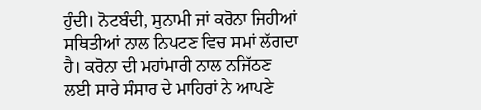ਹੁੰਦੀ। ਨੋਟਬੰਦੀ, ਸੁਨਾਮੀ ਜਾਂ ਕਰੋਨਾ ਜਿਹੀਆਂ ਸਥਿਤੀਆਂ ਨਾਲ ਨਿਪਟਣ ਵਿਚ ਸਮਾਂ ਲੱਗਦਾ ਹੈ। ਕਰੋਨਾ ਦੀ ਮਹਾਂਮਾਰੀ ਨਾਲ ਨਜਿੱਠਣ ਲਈ ਸਾਰੇ ਸੰਸਾਰ ਦੇ ਮਾਹਿਰਾਂ ਨੇ ਆਪਣੇ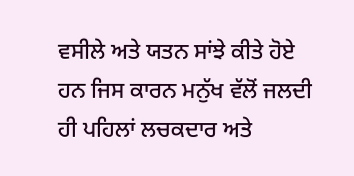ਵਸੀਲੇ ਅਤੇ ਯਤਨ ਸਾਂਝੇ ਕੀਤੇ ਹੋਏ ਹਨ ਜਿਸ ਕਾਰਨ ਮਨੁੱਖ ਵੱਲੋਂ ਜਲਦੀ ਹੀ ਪਹਿਲਾਂ ਲਚਕਦਾਰ ਅਤੇ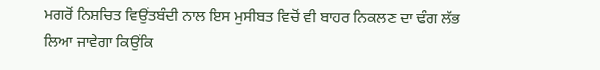ਮਗਰੋਂ ਨਿਸ਼ਚਿਤ ਵਿਉਂਤਬੰਦੀ ਨਾਲ ਇਸ ਮੁਸੀਬਤ ਵਿਚੋਂ ਵੀ ਬਾਹਰ ਨਿਕਲਣ ਦਾ ਢੰਗ ਲੱਭ ਲਿਆ ਜਾਵੇਗਾ ਕਿਉਂਕਿ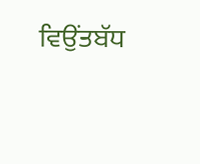ਵਿਉਂਤਬੱਧ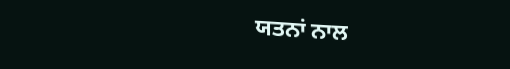ਯਤਨਾਂ ਨਾਲ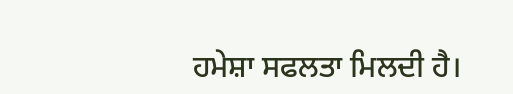ਹਮੇਸ਼ਾ ਸਫਲਤਾ ਮਿਲਦੀ ਹੈ।